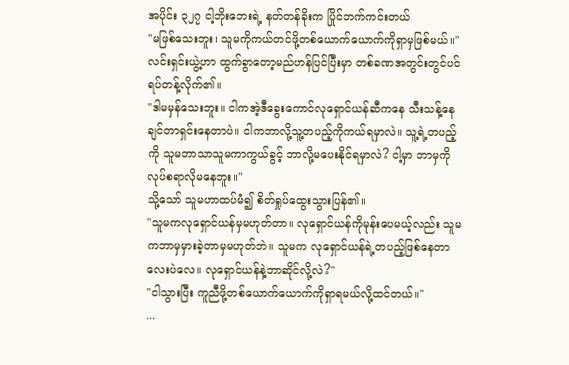အပိုင်း ၃၂၇ ငါ့ဘိုးဘေးရဲ့ နတ်တန်ခိုးက ပြိုင်ဘက်ကင်းတယ်
"မဖြစ်သေးဘူး၊ သူမကိုကယ်တင်ဖို့တစ်ယောက်ယောက်ကိုရှာမှဖြစ်မယ်။"
လင်းရှင်းယွဲ့ဟာ ထွက်ခွာတော့မည်ဟန်ပြင်ပြီးမှာ တစ်ခဏအတွင်းတွင်ပင်ရပ်တန့်လိုက်၏။
"ဒါမမှန်သေးဘူး။ ငါကအဲ့ဒီခွေးကောင်လုရှောင်ယန်ဆီကနေ သီးသန့်နေချင်တာရှင်းနေတာပဲ။ ငါကဘာလို့သူ့တပည့်ကိုကယ်ရမှာလဲ။ သူ့ရဲ့တပည့်ကို သူမဘာသာသူမကာကွယ်ခွင့် ဘာလို့မပေးနိုင်ရမှာလဲ? ငါ့မှာ ဘာမှကိုလုပ်စရာလိုမနေဘူး။"
သို့သော် သူမဟာထပ်မံ၍ စိတ်ရှုပ်ထွေးသွားပြန်၏။
"သူမကလုရှောင်ယန်မှမဟုတ်တာ။ လုရှောင်ယန်ကိုမုန်းပေမယ့်လည်း သူမကဘာမှမှားခဲ့တာမှမဟုတ်ဘဲ။ သူမက လုရှောင်ယန်ရဲ့တပည့်ဖြစ်နေတာလေးပဲလေ။ လုရှောင်ယန်နဲ့ဘာဆိုင်လို့လဲ?"
"ငါသွားပြီး ကူညီဖို့တစ်ယောက်ယောက်ကိုရှာရမယ်လို့ထင်တယ်။"
...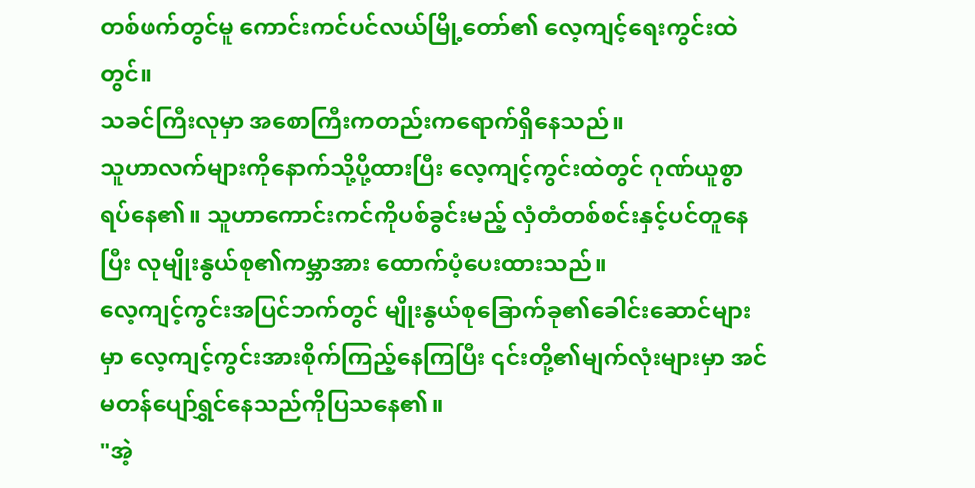တစ်ဖက်တွင်မူ ကောင်းကင်ပင်လယ်မြို့တော်၏ လေ့ကျင့်ရေးကွင်းထဲတွင်။
သခင်ကြီးလုမှာ အစောကြီးကတည်းကရောက်ရှိနေသည်။
သူဟာလက်များကိုနောက်သို့ပို့ထားပြီး လေ့ကျင့်ကွင်းထဲတွင် ဂုဏ်ယူစွာ ရပ်နေ၏။ သူဟာကောင်းကင်ကိုပစ်ခွင်းမည့် လှံတံတစ်စင်းနှင့်ပင်တူနေပြီး လုမျိုးနွယ်စု၏ကမ္ဘာအား ထောက်ပံ့ပေးထားသည်။
လေ့ကျင့်ကွင်းအပြင်ဘက်တွင် မျိုးနွယ်စုခြောက်ခု၏ခေါင်းဆောင်များမှာ လေ့ကျင့်ကွင်းအားစိုက်ကြည့်နေကြပြီး ၎င်းတို့၏မျက်လုံးများမှာ အင်မတန်ပျော်ရွှင်နေသည်ကိုပြသနေ၏။
"အဲ့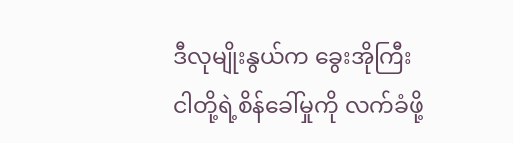ဒီလုမျိုးနွယ်က ခွေးအိုကြီး ငါတို့ရဲ့စိန်ခေါ်မှုကို လက်ခံဖို့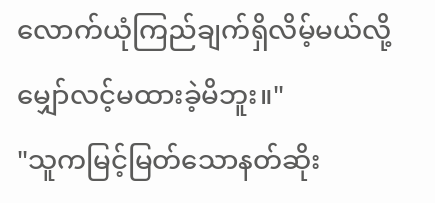လောက်ယုံကြည်ချက်ရှိလိမ့်မယ်လို့ မျှော်လင့်မထားခဲ့မိဘူး။"
"သူကမြင့်မြတ်သောနတ်ဆိုး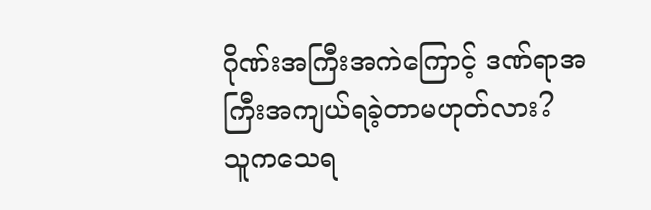ဂိုဏ်းအကြီးအကဲကြောင့် ဒဏ်ရာအကြီးအကျယ်ရခဲ့တာမဟုတ်လား? သူကသေရ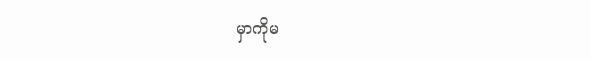မှာကိုမ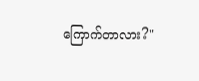ကြောက်တာလား?"